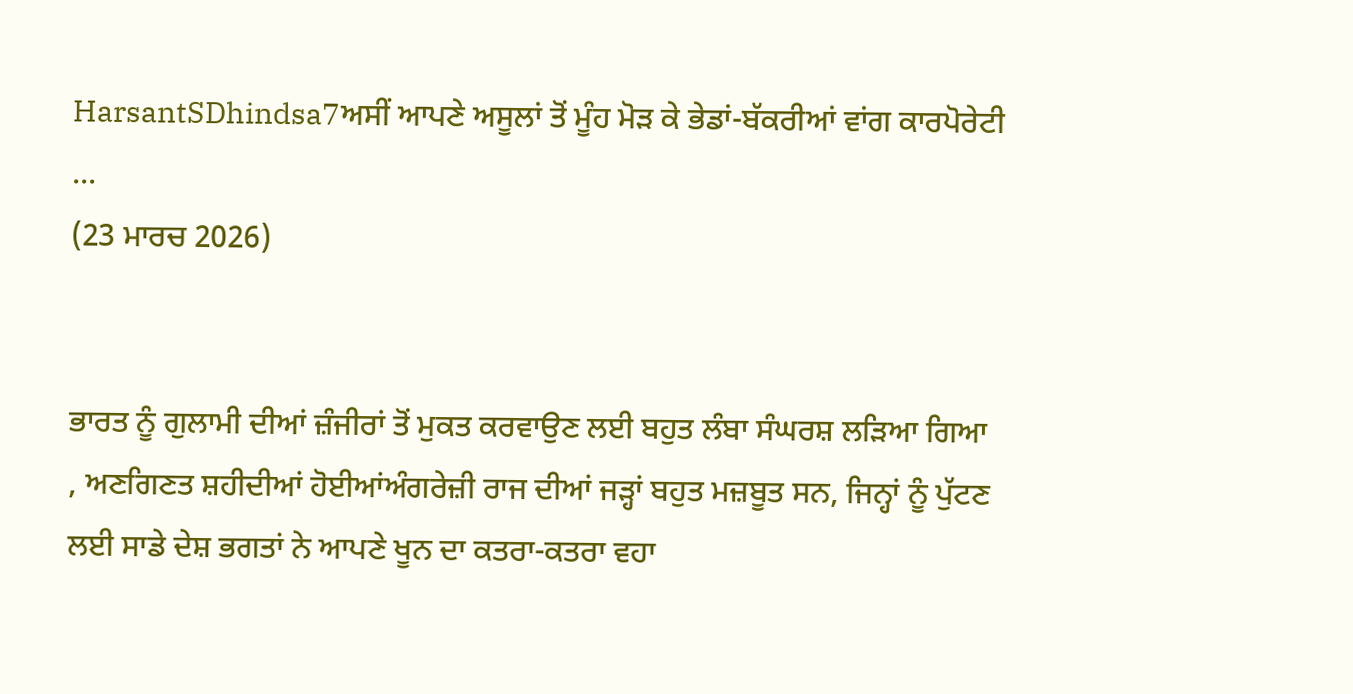HarsantSDhindsa7ਅਸੀਂ ਆਪਣੇ ਅਸੂਲਾਂ ਤੋਂ ਮੂੰਹ ਮੋੜ ਕੇ ਭੇਡਾਂ-ਬੱਕਰੀਆਂ ਵਾਂਗ ਕਾਰਪੋਰੇਟੀ ...
(23 ਮਾਰਚ 2026)


ਭਾਰਤ ਨੂੰ ਗੁਲਾਮੀ ਦੀਆਂ ਜ਼ੰਜੀਰਾਂ ਤੋਂ ਮੁਕਤ ਕਰਵਾਉਣ ਲਈ ਬਹੁਤ ਲੰਬਾ ਸੰਘਰਸ਼ ਲੜਿਆ ਗਿਆ
, ਅਣਗਿਣਤ ਸ਼ਹੀਦੀਆਂ ਹੋਈਆਂਅੰਗਰੇਜ਼ੀ ਰਾਜ ਦੀਆਂ ਜੜ੍ਹਾਂ ਬਹੁਤ ਮਜ਼ਬੂਤ ਸਨ, ਜਿਨ੍ਹਾਂ ਨੂੰ ਪੁੱਟਣ ਲਈ ਸਾਡੇ ਦੇਸ਼ ਭਗਤਾਂ ਨੇ ਆਪਣੇ ਖੂਨ ਦਾ ਕਤਰਾ-ਕਤਰਾ ਵਹਾ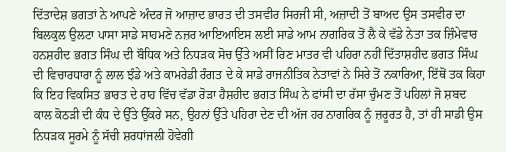ਦਿੱਤਾਦੇਸ਼ ਭਗਤਾਂ ਨੇ ਆਪਣੇ ਅੰਦਰ ਜੋ ਆਜ਼ਾਦ ਭਾਰਤ ਦੀ ਤਸਵੀਰ ਸਿਰਜੀ ਸੀ, ਅਜ਼ਾਦੀ ਤੋਂ ਬਾਅਦ ਉਸ ਤਸਵੀਰ ਦਾ ਬਿਲਕੁਲ ਉਲਟਾ ਪਾਸਾ ਸਾਡੇ ਸਾਹਮਣੇ ਨਜ਼ਰ ਆਇਆਇਸ ਲਈ ਸਾਡੇ ਆਮ ਨਾਗਰਿਕ ਤੋਂ ਲੈ ਕੇ ਵੱਡੇ ਨੇਤਾ ਤਕ ਜ਼ਿੰਮੇਵਾਰ ਹਨਸ਼ਹੀਦ ਭਗਤ ਸਿੰਘ ਦੀ ਬੌਧਿਕ ਅਤੇ ਨਿਧੜਕ ਸੋਚ ਉੱਤੇ ਅਸੀਂ ਰਿਣ ਮਾਤਰ ਵੀ ਪਹਿਰਾ ਨਹੀਂ ਦਿੱਤਾਸ਼ਹੀਦ ਭਗਤ ਸਿੰਘ ਦੀ ਵਿਚਾਰਧਾਰਾ ਨੂੰ ਲਾਲ ਝੰਡੇ ਅਤੇ ਕਾਮਰੇਡੀ ਰੰਗਤ ਦੇ ਕੇ ਸਾਡੇ ਰਾਜਨੀਤਿਕ ਨੇਤਾਵਾਂ ਨੇ ਸਿਰੇ ਤੋਂ ਨਕਾਰਿਆ, ਇੱਥੋਂ ਤਕ ਕਿਹਾ ਕਿ ਇਹ ਵਿਕਸਿਤ ਭਾਰਤ ਦੇ ਰਾਹ ਵਿੱਚ ਵੱਡਾ ਰੋੜਾ ਹੈਸ਼ਹੀਦ ਭਗਤ ਸਿੰਘ ਨੇ ਫਾਂਸੀ ਦਾ ਰੱਸਾ ਚੁੰਮਣ ਤੋਂ ਪਹਿਲਾਂ ਜੋ ਸ਼ਬਦ ਕਾਲ ਕੋਠੜੀ ਦੀ ਕੰਧ ਦੇ ਉੱਤੇ ਉੱਕਰੇ ਸਨ, ਉਹਨਾਂ ਉੱਤੇ ਪਹਿਰਾ ਦੇਣ ਦੀ ਅੱਜ ਹਰ ਨਾਗਰਿਕ ਨੂੰ ਜ਼ਰੂਰਤ ਹੈ, ਤਾਂ ਹੀ ਸਾਡੀ ਉਸ ਨਿਧੜਕ ਸੂਰਮੇ ਨੂੰ ਸੱਚੀ ਸ਼ਰਧਾਂਜਲੀ ਹੋਵੇਗੀ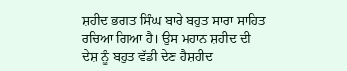ਸ਼ਹੀਦ ਭਗਤ ਸਿੰਘ ਬਾਰੇ ਬਹੁਤ ਸਾਰਾ ਸਾਹਿਤ ਰਚਿਆ ਗਿਆ ਹੈ। ਉਸ ਮਹਾਨ ਸ਼ਹੀਦ ਦੀ ਦੇਸ਼ ਨੂੰ ਬਹੁਤ ਵੱਡੀ ਦੇਣ ਹੈਸ਼ਹੀਦ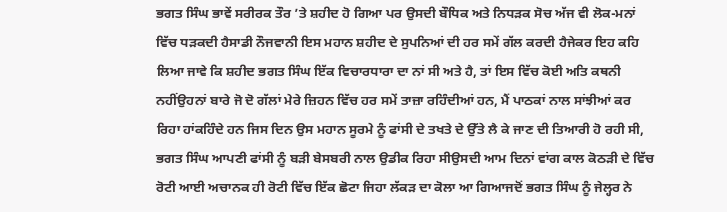ਭਗਤ ਸਿੰਘ ਭਾਵੇਂ ਸਰੀਰਕ ਤੌਰ ’ਤੇ ਸ਼ਹੀਦ ਹੋ ਗਿਆ ਪਰ ਉਸਦੀ ਬੌਧਿਕ ਅਤੇ ਨਿਧੜਕ ਸੋਚ ਅੱਜ ਵੀ ਲੋਕ-ਮਨਾਂ ਵਿੱਚ ਧੜਕਦੀ ਹੈਸਾਡੀ ਨੌਜਵਾਨੀ ਇਸ ਮਹਾਨ ਸ਼ਹੀਦ ਦੇ ਸੁਪਨਿਆਂ ਦੀ ਹਰ ਸਮੇਂ ਗੱਲ ਕਰਦੀ ਹੈਜੇਕਰ ਇਹ ਕਹਿ ਲਿਆ ਜਾਵੇ ਕਿ ਸ਼ਹੀਦ ਭਗਤ ਸਿੰਘ ਇੱਕ ਵਿਚਾਰਧਾਰਾ ਦਾ ਨਾਂ ਸੀ ਅਤੇ ਹੈ, ਤਾਂ ਇਸ ਵਿੱਚ ਕੋਈ ਅਤਿ ਕਥਨੀ ਨਹੀਂਉਹਨਾਂ ਬਾਰੇ ਜੋ ਦੋ ਗੱਲਾਂ ਮੇਰੇ ਜ਼ਿਹਨ ਵਿੱਚ ਹਰ ਸਮੇਂ ਤਾਜ਼ਾ ਰਹਿੰਦੀਆਂ ਹਨ, ਮੈਂ ਪਾਠਕਾਂ ਨਾਲ ਸਾਂਝੀਆਂ ਕਰ ਰਿਹਾ ਹਾਂਕਹਿੰਦੇ ਹਨ ਜਿਸ ਦਿਨ ਉਸ ਮਹਾਨ ਸੂਰਮੇ ਨੂੰ ਫਾਂਸੀ ਦੇ ਤਖਤੇ ਦੇ ਉੱਤੇ ਲੈ ਕੇ ਜਾਣ ਦੀ ਤਿਆਰੀ ਹੋ ਰਹੀ ਸੀ, ਭਗਤ ਸਿੰਘ ਆਪਣੀ ਫਾਂਸੀ ਨੂੰ ਬੜੀ ਬੇਸਬਰੀ ਨਾਲ ਉਡੀਕ ਰਿਹਾ ਸੀਉਸਦੀ ਆਮ ਦਿਨਾਂ ਵਾਂਗ ਕਾਲ ਕੋਠੜੀ ਦੇ ਵਿੱਚ ਰੋਟੀ ਆਈ ਅਚਾਨਕ ਹੀ ਰੋਟੀ ਵਿੱਚ ਇੱਕ ਛੋਟਾ ਜਿਹਾ ਲੱਕੜ ਦਾ ਕੋਲਾ ਆ ਗਿਆਜਦੋਂ ਭਗਤ ਸਿੰਘ ਨੂੰ ਜੇਲ੍ਹਰ ਨੇ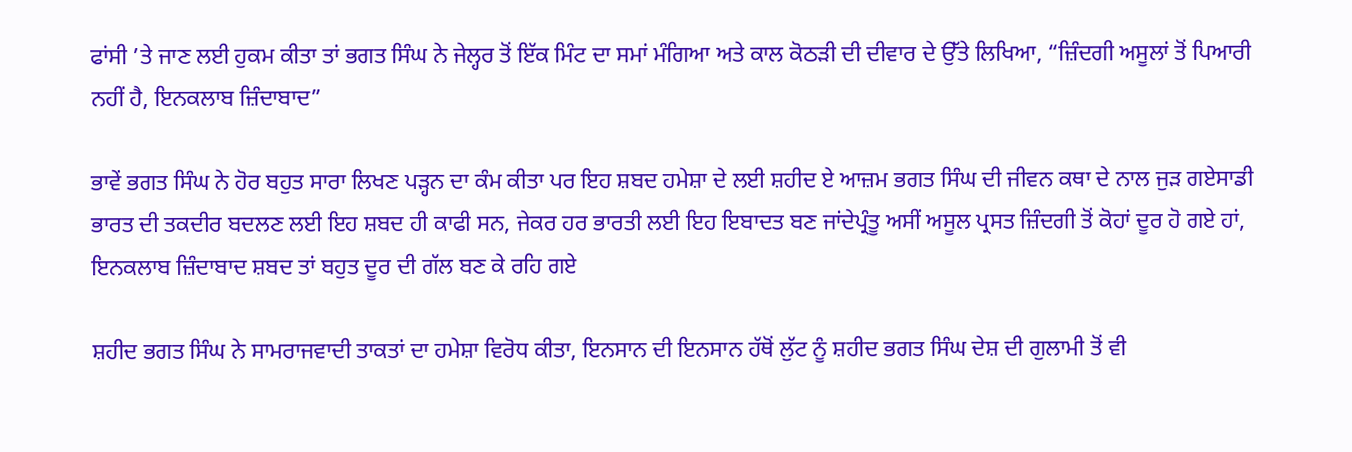ਫਾਂਸੀ ’ਤੇ ਜਾਣ ਲਈ ਹੁਕਮ ਕੀਤਾ ਤਾਂ ਭਗਤ ਸਿੰਘ ਨੇ ਜੇਲ੍ਹਰ ਤੋਂ ਇੱਕ ਮਿੰਟ ਦਾ ਸਮਾਂ ਮੰਗਿਆ ਅਤੇ ਕਾਲ ਕੋਠੜੀ ਦੀ ਦੀਵਾਰ ਦੇ ਉੱਤੇ ਲਿਖਿਆ, “ਜ਼ਿੰਦਗੀ ਅਸੂਲਾਂ ਤੋਂ ਪਿਆਰੀ ਨਹੀਂ ਹੈ, ਇਨਕਲਾਬ ਜ਼ਿੰਦਾਬਾਦ”

ਭਾਵੇਂ ਭਗਤ ਸਿੰਘ ਨੇ ਹੋਰ ਬਹੁਤ ਸਾਰਾ ਲਿਖਣ ਪੜ੍ਹਨ ਦਾ ਕੰਮ ਕੀਤਾ ਪਰ ਇਹ ਸ਼ਬਦ ਹਮੇਸ਼ਾ ਦੇ ਲਈ ਸ਼ਹੀਦ ਏ ਆਜ਼ਮ ਭਗਤ ਸਿੰਘ ਦੀ ਜੀਵਨ ਕਥਾ ਦੇ ਨਾਲ ਜੁੜ ਗਏਸਾਡੀ ਭਾਰਤ ਦੀ ਤਕਦੀਰ ਬਦਲਣ ਲਈ ਇਹ ਸ਼ਬਦ ਹੀ ਕਾਫੀ ਸਨ, ਜੇਕਰ ਹਰ ਭਾਰਤੀ ਲਈ ਇਹ ਇਬਾਦਤ ਬਣ ਜਾਂਦੇਪ੍ਰੰਤੂ ਅਸੀਂ ਅਸੂਲ ਪ੍ਰਸਤ ਜ਼ਿੰਦਗੀ ਤੋਂ ਕੋਹਾਂ ਦੂਰ ਹੋ ਗਏ ਹਾਂ, ਇਨਕਲਾਬ ਜ਼ਿੰਦਾਬਾਦ ਸ਼ਬਦ ਤਾਂ ਬਹੁਤ ਦੂਰ ਦੀ ਗੱਲ ਬਣ ਕੇ ਰਹਿ ਗਏ

ਸ਼ਹੀਦ ਭਗਤ ਸਿੰਘ ਨੇ ਸਾਮਰਾਜਵਾਦੀ ਤਾਕਤਾਂ ਦਾ ਹਮੇਸ਼ਾ ਵਿਰੋਧ ਕੀਤਾ, ਇਨਸਾਨ ਦੀ ਇਨਸਾਨ ਹੱਥੋਂ ਲੁੱਟ ਨੂੰ ਸ਼ਹੀਦ ਭਗਤ ਸਿੰਘ ਦੇਸ਼ ਦੀ ਗੁਲਾਮੀ ਤੋਂ ਵੀ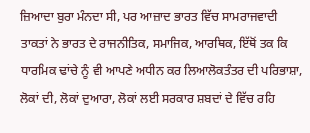ਜ਼ਿਆਦਾ ਬੁਰਾ ਮੰਨਦਾ ਸੀ, ਪਰ ਆਜ਼ਾਦ ਭਾਰਤ ਵਿੱਚ ਸਾਮਰਾਜਵਾਦੀ ਤਾਕਤਾਂ ਨੇ ਭਾਰਤ ਦੇ ਰਾਜਨੀਤਿਕ, ਸਮਾਜਿਕ, ਆਰਥਿਕ, ਇੱਥੋਂ ਤਕ ਕਿ ਧਾਰਮਿਕ ਢਾਂਚੇ ਨੂੰ ਵੀ ਆਪਣੇ ਅਧੀਨ ਕਰ ਲਿਆਲੋਕਤੰਤਰ ਦੀ ਪਰਿਭਾਸ਼ਾ, ਲੋਕਾਂ ਦੀ, ਲੋਕਾਂ ਦੁਆਰਾ, ਲੋਕਾਂ ਲਈ ਸਰਕਾਰ ਸ਼ਬਦਾਂ ਦੇ ਵਿੱਚ ਰਹਿ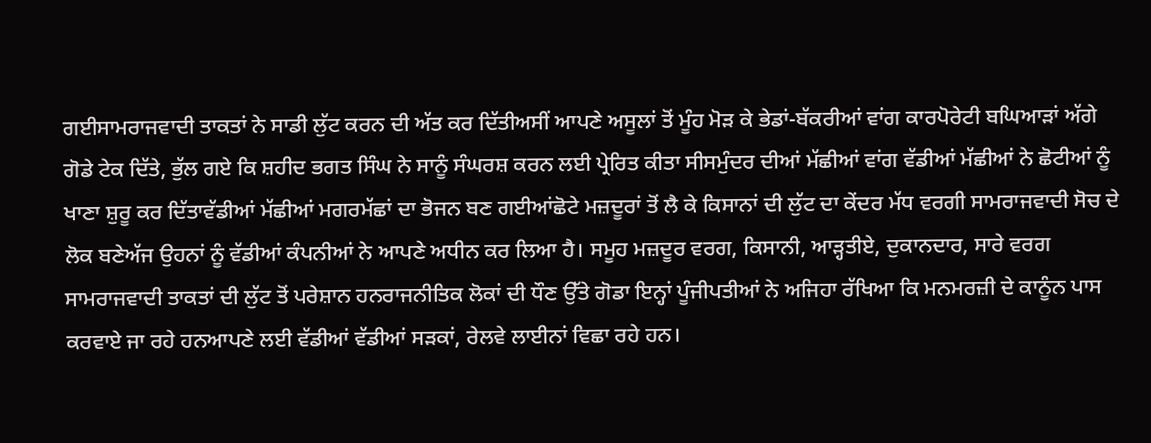ਗਈਸਾਮਰਾਜਵਾਦੀ ਤਾਕਤਾਂ ਨੇ ਸਾਡੀ ਲੁੱਟ ਕਰਨ ਦੀ ਅੱਤ ਕਰ ਦਿੱਤੀਅਸੀਂ ਆਪਣੇ ਅਸੂਲਾਂ ਤੋਂ ਮੂੰਹ ਮੋੜ ਕੇ ਭੇਡਾਂ-ਬੱਕਰੀਆਂ ਵਾਂਗ ਕਾਰਪੋਰੇਟੀ ਬਘਿਆੜਾਂ ਅੱਗੇ ਗੋਡੇ ਟੇਕ ਦਿੱਤੇ, ਭੁੱਲ ਗਏ ਕਿ ਸ਼ਹੀਦ ਭਗਤ ਸਿੰਘ ਨੇ ਸਾਨੂੰ ਸੰਘਰਸ਼ ਕਰਨ ਲਈ ਪ੍ਰੇਰਿਤ ਕੀਤਾ ਸੀਸਮੁੰਦਰ ਦੀਆਂ ਮੱਛੀਆਂ ਵਾਂਗ ਵੱਡੀਆਂ ਮੱਛੀਆਂ ਨੇ ਛੋਟੀਆਂ ਨੂੰ ਖਾਣਾ ਸ਼ੁਰੂ ਕਰ ਦਿੱਤਾਵੱਡੀਆਂ ਮੱਛੀਆਂ ਮਗਰਮੱਛਾਂ ਦਾ ਭੋਜਨ ਬਣ ਗਈਆਂਛੋਟੇ ਮਜ਼ਦੂਰਾਂ ਤੋਂ ਲੈ ਕੇ ਕਿਸਾਨਾਂ ਦੀ ਲੁੱਟ ਦਾ ਕੇਂਦਰ ਮੱਧ ਵਰਗੀ ਸਾਮਰਾਜਵਾਦੀ ਸੋਚ ਦੇ ਲੋਕ ਬਣੇਅੱਜ ਉਹਨਾਂ ਨੂੰ ਵੱਡੀਆਂ ਕੰਪਨੀਆਂ ਨੇ ਆਪਣੇ ਅਧੀਨ ਕਰ ਲਿਆ ਹੈ। ਸਮੂਹ ਮਜ਼ਦੂਰ ਵਰਗ, ਕਿਸਾਨੀ, ਆੜ੍ਹਤੀਏ, ਦੁਕਾਨਦਾਰ, ਸਾਰੇ ਵਰਗ ਸਾਮਰਾਜਵਾਦੀ ਤਾਕਤਾਂ ਦੀ ਲੁੱਟ ਤੋਂ ਪਰੇਸ਼ਾਨ ਹਨਰਾਜਨੀਤਿਕ ਲੋਕਾਂ ਦੀ ਧੌਣ ਉੱਤੇ ਗੋਡਾ ਇਨ੍ਹਾਂ ਪੂੰਜੀਪਤੀਆਂ ਨੇ ਅਜਿਹਾ ਰੱਖਿਆ ਕਿ ਮਨਮਰਜ਼ੀ ਦੇ ਕਾਨੂੰਨ ਪਾਸ ਕਰਵਾਏ ਜਾ ਰਹੇ ਹਨਆਪਣੇ ਲਈ ਵੱਡੀਆਂ ਵੱਡੀਆਂ ਸੜਕਾਂ, ਰੇਲਵੇ ਲਾਈਨਾਂ ਵਿਛਾ ਰਹੇ ਹਨ।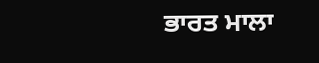ਭਾਰਤ ਮਾਲਾ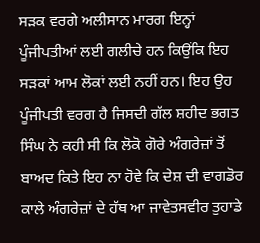ਸੜਕ ਵਰਗੇ ਅਲੀਸਾਨ ਮਾਰਗ ਇਨ੍ਹਾਂ ਪੂੰਜੀਪਤੀਆਂ ਲਈ ਗਲੀਚੇ ਹਨ ਕਿਉਂਕਿ ਇਹ ਸੜਕਾਂ ਆਮ ਲੋਕਾਂ ਲਈ ਨਹੀਂ ਹਨ। ਇਹ ਉਹ ਪੂੰਜੀਪਤੀ ਵਰਗ ਹੈ ਜਿਸਦੀ ਗੱਲ ਸ਼ਹੀਦ ਭਗਤ ਸਿੰਘ ਨੇ ਕਹੀ ਸੀ ਕਿ ਲੋਕੋ ਗੋਰੇ ਅੰਗਰੇਜ਼ਾਂ ਤੋਂ ਬਾਅਦ ਕਿਤੇ ਇਹ ਨਾ ਹੋਵੇ ਕਿ ਦੇਸ਼ ਦੀ ਵਾਗਡੋਰ ਕਾਲੇ ਅੰਗਰੇਜ਼ਾਂ ਦੇ ਹੱਥ ਆ ਜਾਵੇਤਸਵੀਰ ਤੁਹਾਡੇ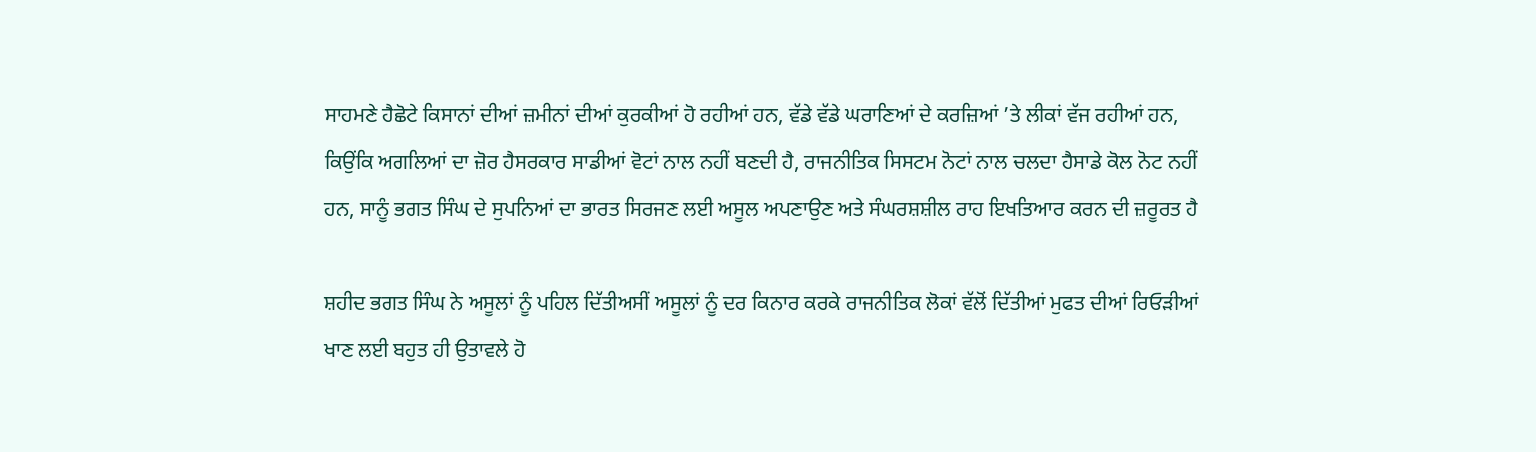ਸਾਹਮਣੇ ਹੈਛੋਟੇ ਕਿਸਾਨਾਂ ਦੀਆਂ ਜ਼ਮੀਨਾਂ ਦੀਆਂ ਕੁਰਕੀਆਂ ਹੋ ਰਹੀਆਂ ਹਨ, ਵੱਡੇ ਵੱਡੇ ਘਰਾਣਿਆਂ ਦੇ ਕਰਜ਼ਿਆਂ ’ਤੇ ਲੀਕਾਂ ਵੱਜ ਰਹੀਆਂ ਹਨ, ਕਿਉਂਕਿ ਅਗਲਿਆਂ ਦਾ ਜ਼ੋਰ ਹੈਸਰਕਾਰ ਸਾਡੀਆਂ ਵੋਟਾਂ ਨਾਲ ਨਹੀਂ ਬਣਦੀ ਹੈ, ਰਾਜਨੀਤਿਕ ਸਿਸਟਮ ਨੋਟਾਂ ਨਾਲ ਚਲਦਾ ਹੈਸਾਡੇ ਕੋਲ ਨੋਟ ਨਹੀਂ ਹਨ, ਸਾਨੂੰ ਭਗਤ ਸਿੰਘ ਦੇ ਸੁਪਨਿਆਂ ਦਾ ਭਾਰਤ ਸਿਰਜਣ ਲਈ ਅਸੂਲ ਅਪਣਾਉਣ ਅਤੇ ਸੰਘਰਸ਼ਸ਼ੀਲ ਰਾਹ ਇਖਤਿਆਰ ਕਰਨ ਦੀ ਜ਼ਰੂਰਤ ਹੈ

ਸ਼ਹੀਦ ਭਗਤ ਸਿੰਘ ਨੇ ਅਸੂਲਾਂ ਨੂੰ ਪਹਿਲ ਦਿੱਤੀਅਸੀਂ ਅਸੂਲਾਂ ਨੂੰ ਦਰ ਕਿਨਾਰ ਕਰਕੇ ਰਾਜਨੀਤਿਕ ਲੋਕਾਂ ਵੱਲੋਂ ਦਿੱਤੀਆਂ ਮੁਫਤ ਦੀਆਂ ਰਿਓੜੀਆਂ ਖਾਣ ਲਈ ਬਹੁਤ ਹੀ ਉਤਾਵਲੇ ਹੋ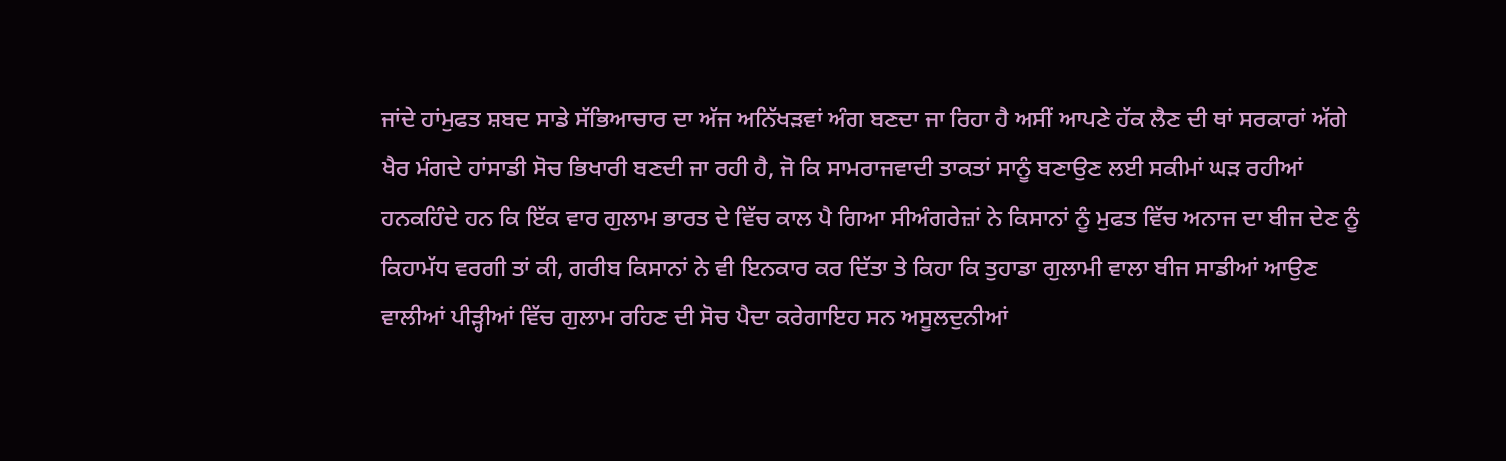ਜਾਂਦੇ ਹਾਂਮੁਫਤ ਸ਼ਬਦ ਸਾਡੇ ਸੱਭਿਆਚਾਰ ਦਾ ਅੱਜ ਅਨਿੱਖੜਵਾਂ ਅੰਗ ਬਣਦਾ ਜਾ ਰਿਹਾ ਹੈ ਅਸੀਂ ਆਪਣੇ ਹੱਕ ਲੈਣ ਦੀ ਥਾਂ ਸਰਕਾਰਾਂ ਅੱਗੇ ਖੈਰ ਮੰਗਦੇ ਹਾਂਸਾਡੀ ਸੋਚ ਭਿਖਾਰੀ ਬਣਦੀ ਜਾ ਰਹੀ ਹੈ, ਜੋ ਕਿ ਸਾਮਰਾਜਵਾਦੀ ਤਾਕਤਾਂ ਸਾਨੂੰ ਬਣਾਉਣ ਲਈ ਸਕੀਮਾਂ ਘੜ ਰਹੀਆਂ ਹਨਕਹਿੰਦੇ ਹਨ ਕਿ ਇੱਕ ਵਾਰ ਗੁਲਾਮ ਭਾਰਤ ਦੇ ਵਿੱਚ ਕਾਲ ਪੈ ਗਿਆ ਸੀਅੰਗਰੇਜ਼ਾਂ ਨੇ ਕਿਸਾਨਾਂ ਨੂੰ ਮੁਫਤ ਵਿੱਚ ਅਨਾਜ ਦਾ ਬੀਜ ਦੇਣ ਨੂੰ ਕਿਹਾਮੱਧ ਵਰਗੀ ਤਾਂ ਕੀ, ਗਰੀਬ ਕਿਸਾਨਾਂ ਨੇ ਵੀ ਇਨਕਾਰ ਕਰ ਦਿੱਤਾ ਤੇ ਕਿਹਾ ਕਿ ਤੁਹਾਡਾ ਗੁਲਾਮੀ ਵਾਲਾ ਬੀਜ ਸਾਡੀਆਂ ਆਉਣ ਵਾਲੀਆਂ ਪੀੜ੍ਹੀਆਂ ਵਿੱਚ ਗੁਲਾਮ ਰਹਿਣ ਦੀ ਸੋਚ ਪੈਦਾ ਕਰੇਗਾਇਹ ਸਨ ਅਸੂਲਦੁਨੀਆਂ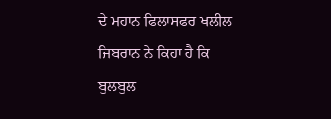ਦੇ ਮਹਾਨ ਫਿਲਾਸਫਰ ਖਲੀਲ ਜਿਬਰਾਨ ਨੇ ਕਿਹਾ ਹੈ ਕਿ ਬੁਲਬੁਲ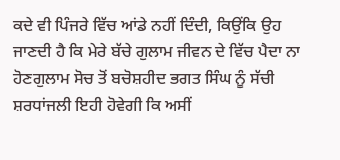ਕਦੇ ਵੀ ਪਿੰਜਰੇ ਵਿੱਚ ਆਂਡੇ ਨਹੀਂ ਦਿੰਦੀ, ਕਿਉਂਕਿ ਉਹ ਜਾਣਦੀ ਹੈ ਕਿ ਮੇਰੇ ਬੱਚੇ ਗੁਲਾਮ ਜੀਵਨ ਦੇ ਵਿੱਚ ਪੈਦਾ ਨਾ ਹੋਣਗੁਲਾਮ ਸੋਚ ਤੋਂ ਬਚੋਸ਼ਹੀਦ ਭਗਤ ਸਿੰਘ ਨੂੰ ਸੱਚੀ ਸ਼ਰਧਾਂਜਲੀ ਇਹੀ ਹੋਵੇਗੀ ਕਿ ਅਸੀਂ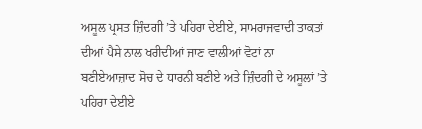ਅਸੂਲ ਪ੍ਰਸਤ ਜ਼ਿੰਦਗੀ ’ਤੇ ਪਹਿਰਾ ਦੇਈਏ, ਸਾਮਰਾਜਵਾਦੀ ਤਾਕਤਾਂ ਦੀਆਂ ਪੈਸੇ ਨਾਲ ਖਰੀਦੀਆਂ ਜਾਣ ਵਾਲੀਆਂ ਵੋਟਾਂ ਨਾ ਬਣੀਏਆਜ਼ਾਦ ਸੋਚ ਦੇ ਧਾਰਨੀ ਬਣੀਏ ਅਤੇ ਜ਼ਿੰਦਗੀ ਦੇ ਅਸੂਲਾਂ ’ਤੇ ਪਹਿਰਾ ਦੇਈਏ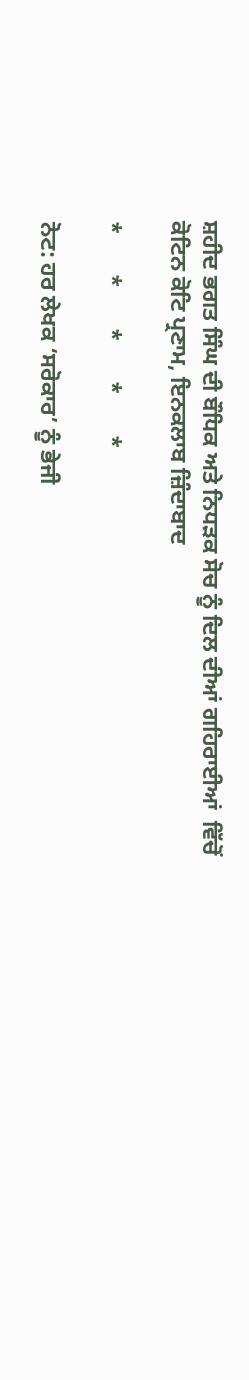ਸ਼ਹੀਦ ਭਗਤ ਸਿੰਘ ਦੀ ਬੌਧਿਕ ਅਤੇ ਨਿਧੜਕ ਸੋਚ ਨੂੰ ਦਿਲ ਦੀਆਂ ਗਹਿਰਾਈਆਂ  ਵਿੱਚੋਂ ਕੋਟਿਨ ਕੋਟਿ ਪ੍ਰਣਾਮ, ਇਨਕਲਾਬ ਜ਼ਿੰਦਾਬਾਦ

*       *       *       *       *

ਨੋਟ: ਹਰ ਲੇਖਕ ‘ਸਰੋਕਾਰ’ ਨੂੰ ਭੇਜੀ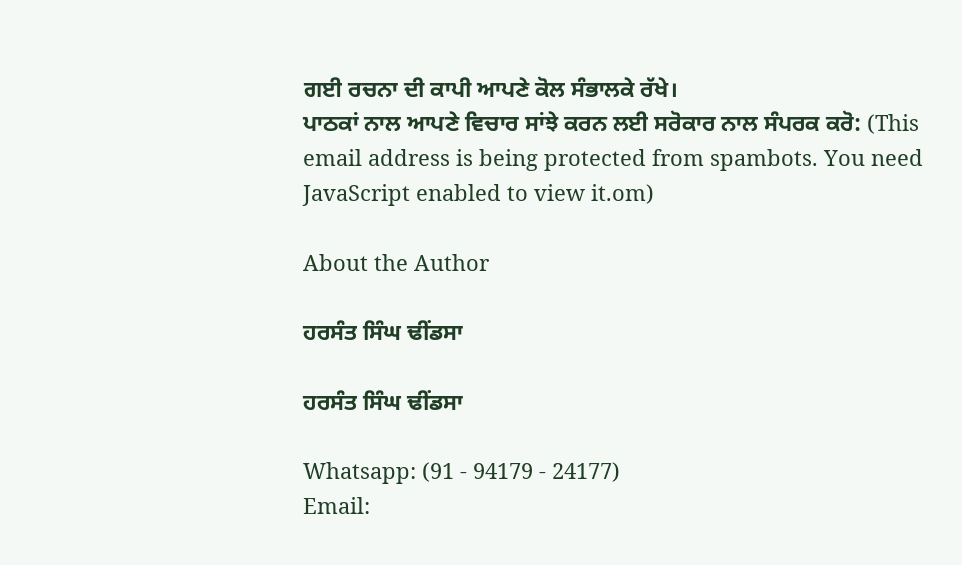ਗਈ ਰਚਨਾ ਦੀ ਕਾਪੀ ਆਪਣੇ ਕੋਲ ਸੰਭਾਲਕੇ ਰੱਖੇ।
ਪਾਠਕਾਂ ਨਾਲ ਆਪਣੇ ਵਿਚਾਰ ਸਾਂਝੇ ਕਰਨ ਲਈ ਸਰੋਕਾਰ ਨਾਲ ਸੰਪਰਕ ਕਰੋ: (This email address is being protected from spambots. You need JavaScript enabled to view it.om)

About the Author

ਹਰਸੰਤ ਸਿੰਘ ਢੀਂਡਸਾ

ਹਰਸੰਤ ਸਿੰਘ ਢੀਂਡਸਾ

Whatsapp: (91 - 94179 - 24177)
Email: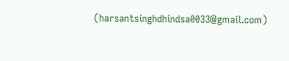(harsantsinghdhindsa0033@gmail.com)